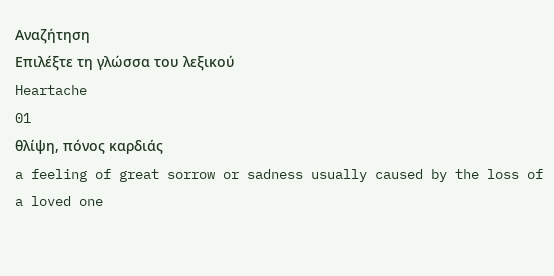Αναζήτηση
Επιλέξτε τη γλώσσα του λεξικού
Heartache
01
θλίψη, πόνος καρδιάς
a feeling of great sorrow or sadness usually caused by the loss of a loved one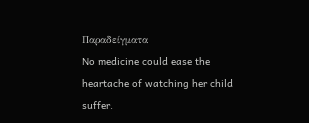Παραδείγματα
No medicine could ease the heartache of watching her child suffer.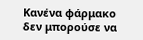Κανένα φάρμακο δεν μπορούσε να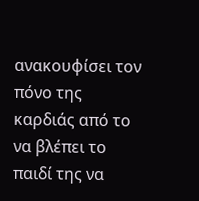ανακουφίσει τον πόνο της καρδιάς από το να βλέπει το παιδί της να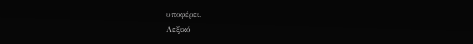υποφέρει.
Λεξικό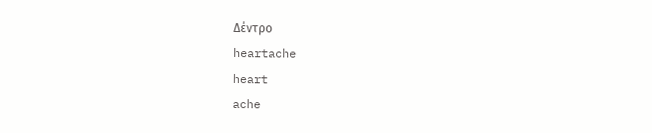Δέντρο
heartache
heart
ache